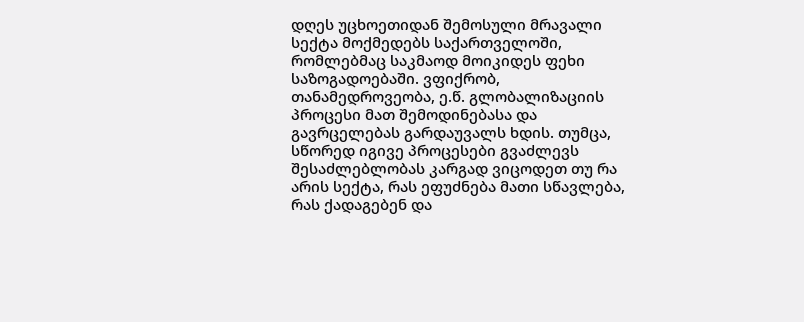დღეს უცხოეთიდან შემოსული მრავალი სექტა მოქმედებს საქართველოში, რომლებმაც საკმაოდ მოიკიდეს ფეხი საზოგადოებაში. ვფიქრობ, თანამედროვეობა, ე.წ. გლობალიზაციის პროცესი მათ შემოდინებასა და გავრცელებას გარდაუვალს ხდის. თუმცა, სწორედ იგივე პროცესები გვაძლევს შესაძლებლობას კარგად ვიცოდეთ თუ რა არის სექტა, რას ეფუძნება მათი სწავლება, რას ქადაგებენ და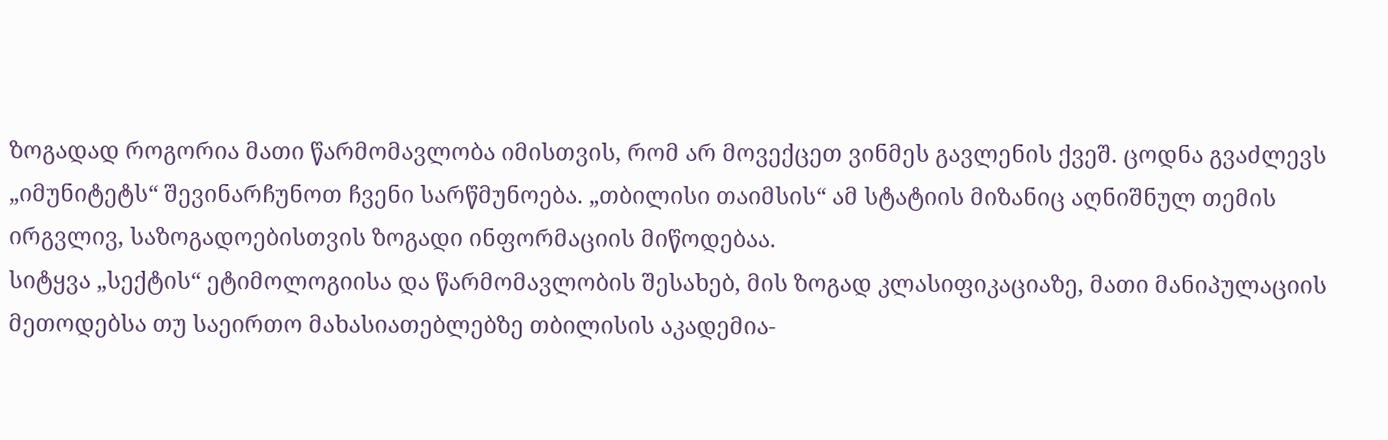ზოგადად როგორია მათი წარმომავლობა იმისთვის, რომ არ მოვექცეთ ვინმეს გავლენის ქვეშ. ცოდნა გვაძლევს „იმუნიტეტს“ შევინარჩუნოთ ჩვენი სარწმუნოება. „თბილისი თაიმსის“ ამ სტატიის მიზანიც აღნიშნულ თემის ირგვლივ, საზოგადოებისთვის ზოგადი ინფორმაციის მიწოდებაა.
სიტყვა „სექტის“ ეტიმოლოგიისა და წარმომავლობის შესახებ, მის ზოგად კლასიფიკაციაზე, მათი მანიპულაციის მეთოდებსა თუ საეირთო მახასიათებლებზე თბილისის აკადემია-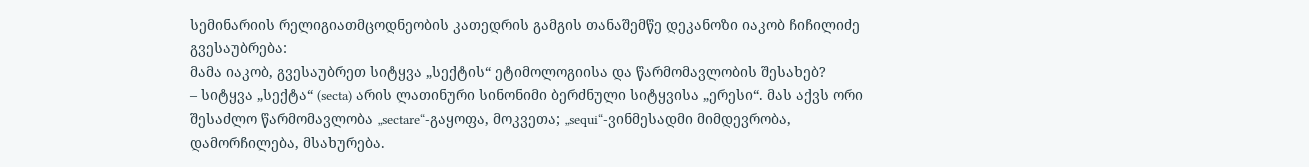სემინარიის რელიგიათმცოდნეობის კათედრის გამგის თანაშემწე დეკანოზი იაკობ ჩიჩილიძე გვესაუბრება:
მამა იაკობ, გვესაუბრეთ სიტყვა „სექტის“ ეტიმოლოგიისა და წარმომავლობის შესახებ?
– სიტყვა „სექტა“ (secta) არის ლათინური სინონიმი ბერძნული სიტყვისა „ერესი“. მას აქვს ორი შესაძლო წარმომავლობა „sectare“-გაყოფა, მოკვეთა; „sequi“-ვინმესადმი მიმდევრობა, დამორჩილება, მსახურება.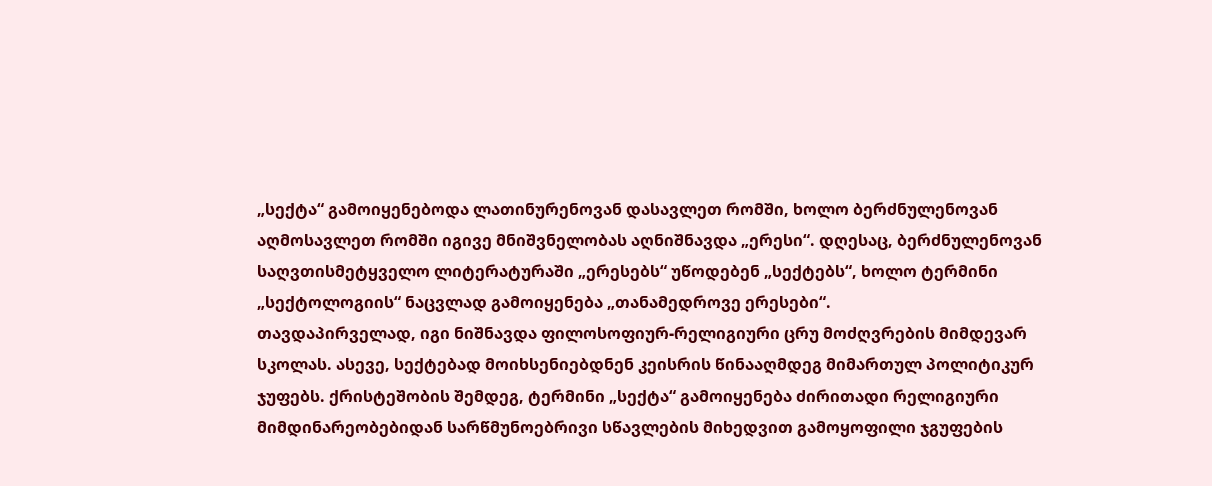„სექტა“ გამოიყენებოდა ლათინურენოვან დასავლეთ რომში, ხოლო ბერძნულენოვან აღმოსავლეთ რომში იგივე მნიშვნელობას აღნიშნავდა „ერესი“. დღესაც, ბერძნულენოვან საღვთისმეტყველო ლიტერატურაში „ერესებს“ უწოდებენ „სექტებს“, ხოლო ტერმინი „სექტოლოგიის“ ნაცვლად გამოიყენება „თანამედროვე ერესები“.
თავდაპირველად, იგი ნიშნავდა ფილოსოფიურ-რელიგიური ცრუ მოძღვრების მიმდევარ სკოლას. ასევე, სექტებად მოიხსენიებდნენ კეისრის წინააღმდეგ მიმართულ პოლიტიკურ ჯუფებს. ქრისტეშობის შემდეგ, ტერმინი „სექტა“ გამოიყენება ძირითადი რელიგიური მიმდინარეობებიდან სარწმუნოებრივი სწავლების მიხედვით გამოყოფილი ჯგუფების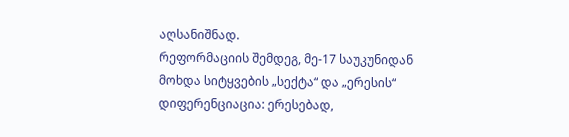აღსანიშნად.
რეფორმაციის შემდეგ, მე-17 საუკუნიდან მოხდა სიტყვების „სექტა“ და „ერესის“ დიფერენციაცია: ერესებად,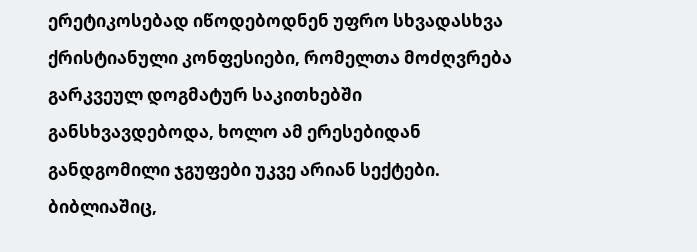ერეტიკოსებად იწოდებოდნენ უფრო სხვადასხვა ქრისტიანული კონფესიები, რომელთა მოძღვრება გარკვეულ დოგმატურ საკითხებში განსხვავდებოდა, ხოლო ამ ერესებიდან განდგომილი ჯგუფები უკვე არიან სექტები.
ბიბლიაშიც,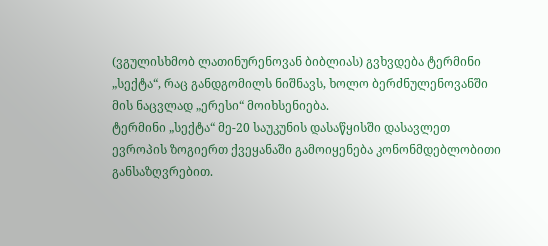(ვგულისხმობ ლათინურენოვან ბიბლიას) გვხვდება ტერმინი „სექტა“, რაც განდგომილს ნიშნავს, ხოლო ბერძნულენოვანში მის ნაცვლად „ერესი“ მოიხსენიება.
ტერმინი „სექტა“ მე-20 საუკუნის დასაწყისში დასავლეთ ევროპის ზოგიერთ ქვეყანაში გამოიყენება კონონმდებლობითი განსაზღვრებით.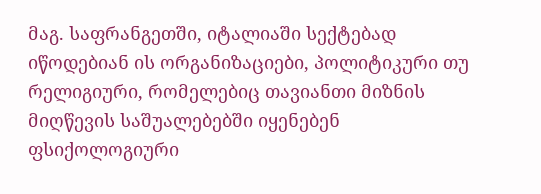მაგ. საფრანგეთში, იტალიაში სექტებად იწოდებიან ის ორგანიზაციები, პოლიტიკური თუ რელიგიური, რომელებიც თავიანთი მიზნის მიღწევის საშუალებებში იყენებენ ფსიქოლოგიური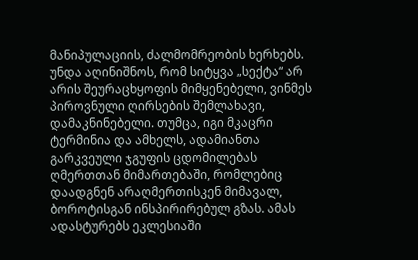მანიპულაციის, ძალმომრეობის ხერხებს.
უნდა აღინიშნოს, რომ სიტყვა „სექტა“ არ არის შეურაცხყოფის მიმყენებელი, ვინმეს პიროვნული ღირსების შემლახავი, დამაკნინებელი. თუმცა, იგი მკაცრი ტერმინია და ამხელს, ადამიანთა გარკვეული ჯგუფის ცდომილებას ღმერთთან მიმართებაში, რომლებიც დაადგნენ არაღმერთისკენ მიმავალ, ბოროტისგან ინსპირირებულ გზას. ამას ადასტურებს ეკლესიაში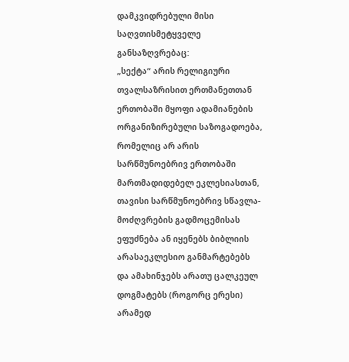დამკვიდრებული მისი საღვთისმეტყველე განსაზღვრებაც:
„სექტა“ არის რელიგიური თვალსაზრისით ერთმანეთთან ერთობაში მყოფი ადამიანების ორგანიზირებული საზოგადოება, რომელიც არ არის სარწმუნოებრივ ერთობაში მართმადიდებელ ეკლესიასთან, თავისი სარწმუნოებრივ სწავლა-მოძღვრების გადმოცემისას ეფუძნება ან იყენებს ბიბლიის არასაეკლესიო განმარტებებს და ამახინჯებს არათუ ცალკეულ დოგმატებს (როგორც ერესი) არამედ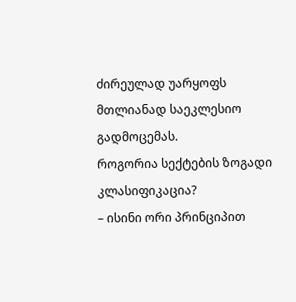ძირეულად უარყოფს მთლიანად საეკლესიო გადმოცემას.
როგორია სექტების ზოგადი კლასიფიკაცია?
– ისინი ორი პრინციპით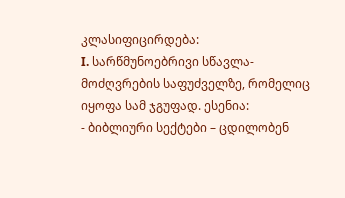კლასიფიცირდება:
I. სარწმუნოებრივი სწავლა-მოძღვრების საფუძველზე, რომელიც იყოფა სამ ჯგუფად. ესენია:
- ბიბლიური სექტები – ცდილობენ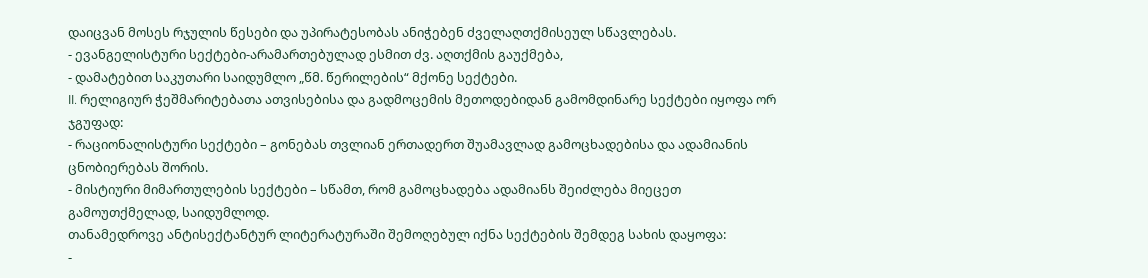დაიცვან მოსეს რჯულის წესები და უპირატესობას ანიჭებენ ძველაღთქმისეულ სწავლებას.
- ევანგელისტური სექტები-არამართებულად ესმით ძვ. აღთქმის გაუქმება,
- დამატებით საკუთარი საიდუმლო „წმ. წერილების“ მქონე სექტები.
II. რელიგიურ ჭეშმარიტებათა ათვისებისა და გადმოცემის მეთოდებიდან გამომდინარე სექტები იყოფა ორ ჯგუფად:
- რაციონალისტური სექტები – გონებას თვლიან ერთადერთ შუამავლად გამოცხადებისა და ადამიანის ცნობიერებას შორის.
- მისტიური მიმართულების სექტები – სწამთ, რომ გამოცხადება ადამიანს შეიძლება მიეცეთ გამოუთქმელად, საიდუმლოდ.
თანამედროვე ანტისექტანტურ ლიტერატურაში შემოღებულ იქნა სექტების შემდეგ სახის დაყოფა:
-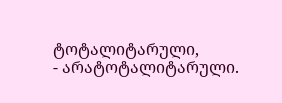ტოტალიტარული,
- არატოტალიტარული.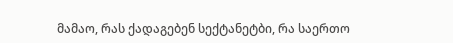მამაო, რას ქადაგებენ სექტანეტბი, რა საერთო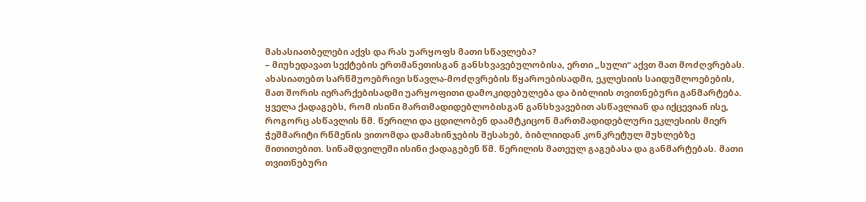მახასიათბელები აქვს და რას უარყოფს მათი სწავლება?
– მიუხედავათ სექტების ერთმანეთისგან განსხვავებულობისა, ერთი „სული“ აქვთ მათ მოძღვრებას. ახასიათებთ სარწმუოებრივი სწავლა-მოძღვრების წყაროებისადმი, ეკლესიის საიდუმლოებების, მათ შორის იერარქებისადმი უარყოფითი დამოკიდებულება და ბიბლიის თვითნებური განმარტება.
ყველა ქადაგებს, რომ ისინი მართმადიდებლობისგან განსხვავებით ასწავლიან და იქცევიან ისე, როგორც ასწავლის წმ. წერილი და ცდილობენ დაამტკიცონ მართმადიდებლური ეკლესიის მიერ ჭეშმარიტი რწმენის ვითომდა დამახინჯების შესახებ, ბიბლიიდან კონკრეტულ მუხლებზე მითითებით. სინამდვილეში ისინი ქადაგებენ წმ. წერილის მათეულ გაგებასა და განმარტებას. მათი თვითნებური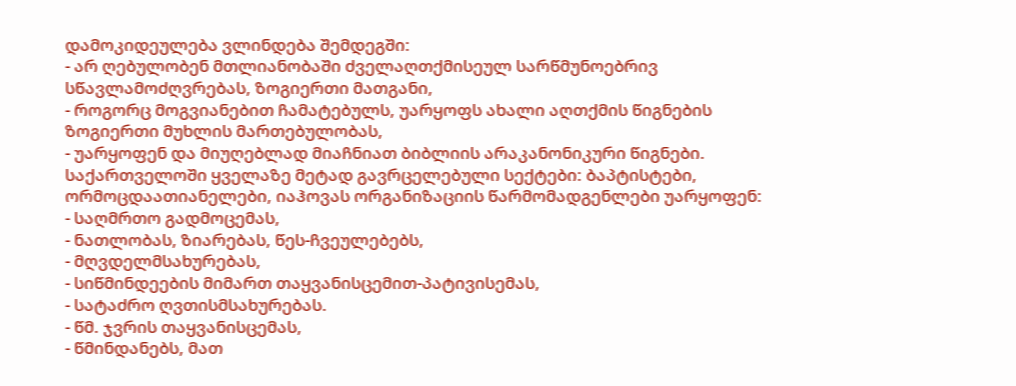დამოკიდეულება ვლინდება შემდეგში:
- არ ღებულობენ მთლიანობაში ძველაღთქმისეულ სარწმუნოებრივ სწავლამოძღვრებას, ზოგიერთი მათგანი,
- როგორც მოგვიანებით ჩამატებულს, უარყოფს ახალი აღთქმის წიგნების ზოგიერთი მუხლის მართებულობას,
- უარყოფენ და მიუღებლად მიაჩნიათ ბიბლიის არაკანონიკური წიგნები.
საქართველოში ყველაზე მეტად გავრცელებული სექტები: ბაპტისტები, ორმოცდაათიანელები, იაჰოვას ორგანიზაციის წარმომადგენლები უარყოფენ:
- საღმრთო გადმოცემას,
- ნათლობას, ზიარებას, წეს-ჩვეულებებს,
- მღვდელმსახურებას,
- სიწმინდეების მიმართ თაყვანისცემით-პატივისემას,
- სატაძრო ღვთისმსახურებას.
- წმ. ჯვრის თაყვანისცემას,
- წმინდანებს, მათ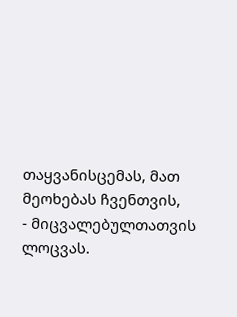თაყვანისცემას, მათ მეოხებას ჩვენთვის,
- მიცვალებულთათვის ლოცვას.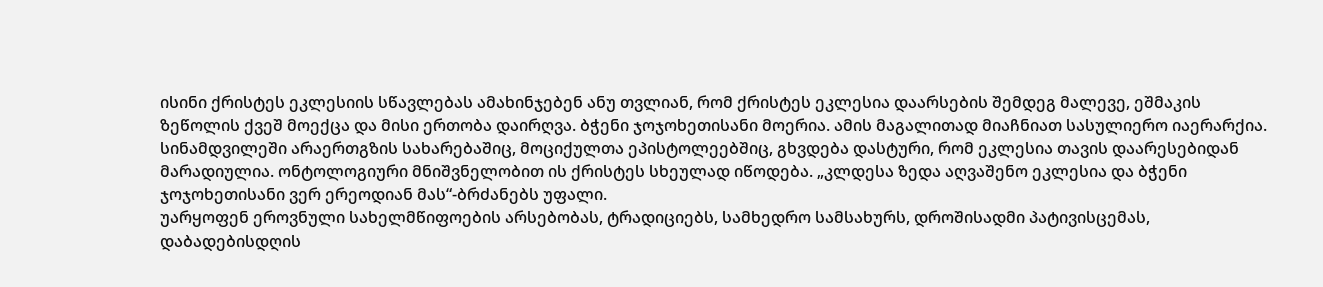ისინი ქრისტეს ეკლესიის სწავლებას ამახინჯებენ ანუ თვლიან, რომ ქრისტეს ეკლესია დაარსების შემდეგ მალევე, ეშმაკის ზეწოლის ქვეშ მოექცა და მისი ერთობა დაირღვა. ბჭენი ჯოჯოხეთისანი მოერია. ამის მაგალითად მიაჩნიათ სასულიერო იაერარქია. სინამდვილეში არაერთგზის სახარებაშიც, მოციქულთა ეპისტოლეებშიც, გხვდება დასტური, რომ ეკლესია თავის დაარესებიდან მარადიულია. ონტოლოგიური მნიშვნელობით ის ქრისტეს სხეულად იწოდება. „კლდესა ზედა აღვაშენო ეკლესია და ბჭენი ჯოჯოხეთისანი ვერ ერეოდიან მას“-ბრძანებს უფალი.
უარყოფენ ეროვნული სახელმწიფოების არსებობას, ტრადიციებს, სამხედრო სამსახურს, დროშისადმი პატივისცემას, დაბადებისდღის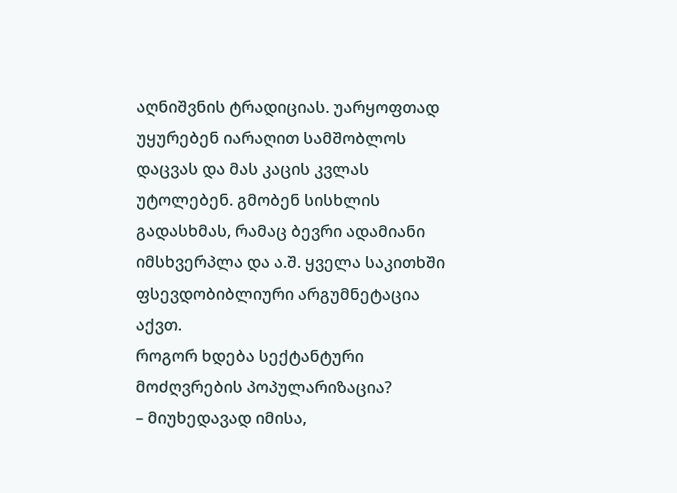აღნიშვნის ტრადიციას. უარყოფთად უყურებენ იარაღით სამშობლოს დაცვას და მას კაცის კვლას უტოლებენ. გმობენ სისხლის გადასხმას, რამაც ბევრი ადამიანი იმსხვერპლა და ა.შ. ყველა საკითხში ფსევდობიბლიური არგუმნეტაცია აქვთ.
როგორ ხდება სექტანტური მოძღვრების პოპულარიზაცია?
– მიუხედავად იმისა,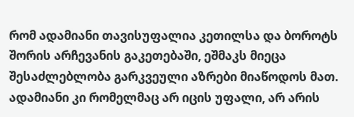რომ ადამიანი თავისუფალია კეთილსა და ბოროტს შორის არჩევანის გაკეთებაში, ეშმაკს მიეცა შესაძლებლობა გარკვეული აზრები მიაწოდოს მათ. ადამიანი კი რომელმაც არ იცის უფალი, არ არის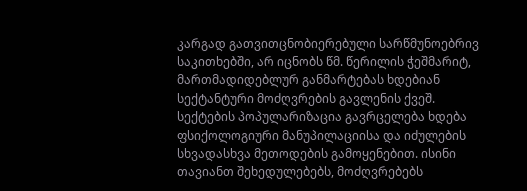კარგად გათვითცნობიერებული სარწმუნოებრივ საკითხებში, არ იცნობს წმ. წერილის ჭეშმარიტ, მართმადიდებლურ განმარტებას ხდებიან სექტანტური მოძღვრების გავლენის ქვეშ.
სექტების პოპულარიზაცია გავრცელება ხდება ფსიქოლოგიური მანუპილაციისა და იძულების სხვადასხვა მეთოდების გამოყენებით. ისინი თავიანთ შეხედულებებს, მოძღვრებებს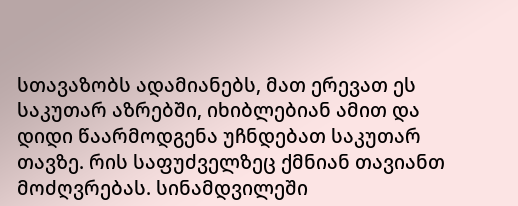სთავაზობს ადამიანებს, მათ ერევათ ეს საკუთარ აზრებში, იხიბლებიან ამით და დიდი წაარმოდგენა უჩნდებათ საკუთარ თავზე. რის საფუძველზეც ქმნიან თავიანთ მოძღვრებას. სინამდვილეში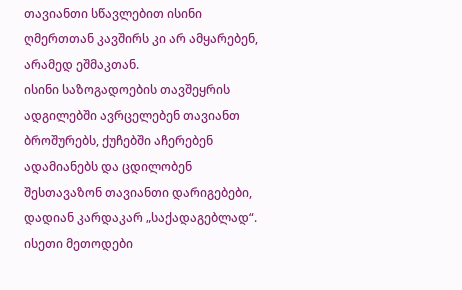თავიანთი სწავლებით ისინი ღმერთთან კავშირს კი არ ამყარებენ, არამედ ეშმაკთან.
ისინი საზოგადოების თავშეყრის ადგილებში ავრცელებენ თავიანთ ბროშურებს, ქუჩებში აჩერებენ ადამიანებს და ცდილობენ შესთავაზონ თავიანთი დარიგებები, დადიან კარდაკარ „საქადაგებლად“. ისეთი მეთოდები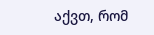აქვთ, რომ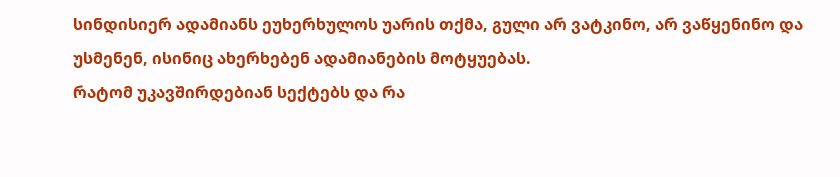სინდისიერ ადამიანს ეუხერხულოს უარის თქმა, გული არ ვატკინო, არ ვაწყენინო და უსმენენ, ისინიც ახერხებენ ადამიანების მოტყუებას.
რატომ უკავშირდებიან სექტებს და რა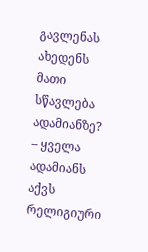გავლენას ახედენს მათი სწავლება ადამიანზე?
– ყველა ადამიანს აქვს რელიგიური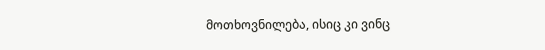მოთხოვნილება, ისიც კი ვინც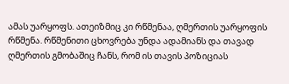ამას უარყოფს. ათეიზმიც კი რწმენაა, ღმერთის უარყოფის რწმენა. რწმენითი ცხოვრება უნდა ადამიანს და თავად ღმერთის გმობაშიც ჩანს, რომ ის თავის პოზიციას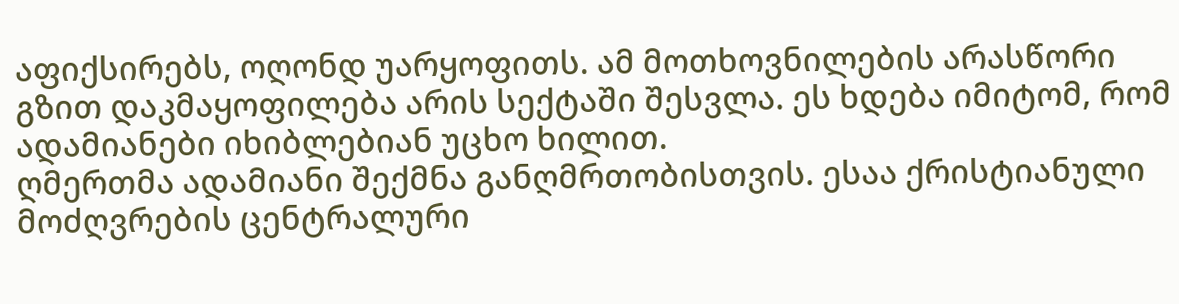აფიქსირებს, ოღონდ უარყოფითს. ამ მოთხოვნილების არასწორი გზით დაკმაყოფილება არის სექტაში შესვლა. ეს ხდება იმიტომ, რომ ადამიანები იხიბლებიან უცხო ხილით.
ღმერთმა ადამიანი შექმნა განღმრთობისთვის. ესაა ქრისტიანული მოძღვრების ცენტრალური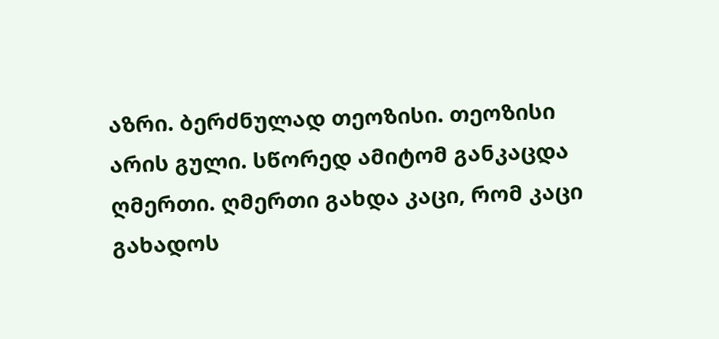აზრი. ბერძნულად თეოზისი. თეოზისი არის გული. სწორედ ამიტომ განკაცდა ღმერთი. ღმერთი გახდა კაცი, რომ კაცი გახადოს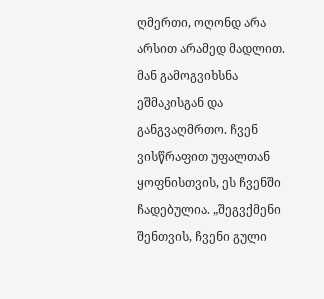ღმერთი, ოღონდ არა არსით არამედ მადლით. მან გამოგვიხსნა ეშმაკისგან და განგვაღმრთო. ჩვენ ვისწრაფით უფალთან ყოფნისთვის, ეს ჩვენში ჩადებულია. „შეგვქმენი შენთვის, ჩვენი გული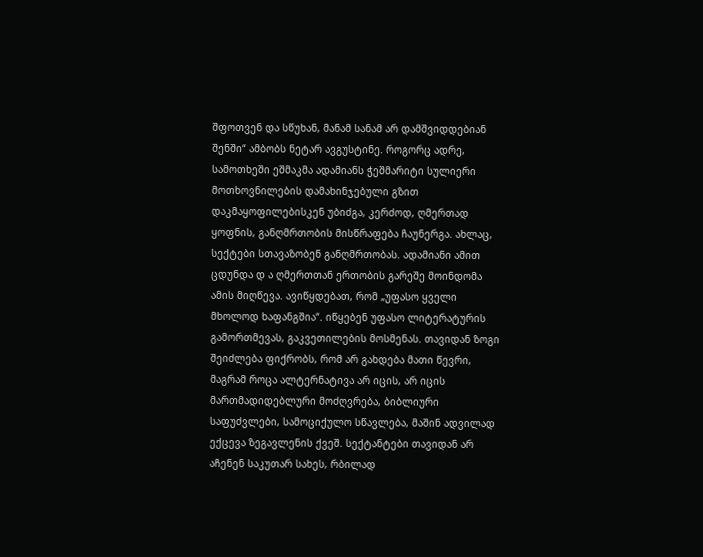შფოთვენ და სწუხან, მანამ სანამ არ დამშვიდდებიან შენში“ ამბობს ნეტარ ავგუსტინე. როგორც ადრე, სამოთხეში ეშმაკმა ადამიანს ჭეშმარიტი სულიერი მოთხოვნილების დამახინჯებული გზით დაკმაყოფილებისკენ უბიძგა, კერძოდ, ღმერთად ყოფნის, განღმრთობის მისწრაფება ჩაუნერგა. ახლაც, სექტები სთავაზობენ განღმრთობას. ადამიანი ამით ცდუნდა დ ა ღმერთთან ერთობის გარეშე მოინდომა ამის მიღწევა. ავიწყდებათ, რომ „უფასო ყველი მხოლოდ ხაფანგშია“. იწყებენ უფასო ლიტერატურის გამორთმევას, გაკვეთილების მოსმენას. თავიდან ზოგი შეიძლება ფიქრობს, რომ არ გახდება მათი წევრი, მაგრამ როცა ალტერნატივა არ იცის, არ იცის მართმადიდებლური მოძღვრება, ბიბლიური საფუძვლები, სამოციქულო სწავლება, მაშინ ადვილად ექცევა ზეგავლენის ქვეშ. სექტანტები თავიდან არ აჩენენ საკუთარ სახეს, რბილად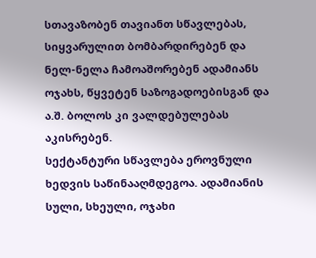სთავაზობენ თავიანთ სწავლებას, სიყვარულით ბომბარდირებენ და ნელ-ნელა ჩამოაშორებენ ადამიანს ოჯახს, წყვეტენ საზოგადოებისგან და ა.შ. ბოლოს კი ვალდებულებას აკისრებენ.
სექტანტური სწავლება ეროვნული ხედვის საწინააღმდეგოა. ადამიანის სული, სხეული, ოჯახი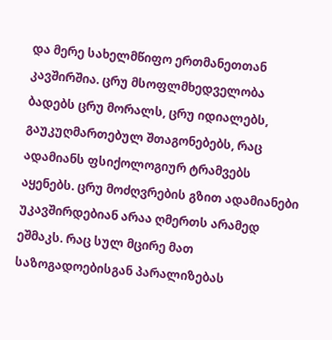და მერე სახელმწიფო ერთმანეთთან კავშირშია. ცრუ მსოფლმხედველობა ბადებს ცრუ მორალს, ცრუ იდიალებს, გაუკუღმართებულ შთაგონებებს, რაც ადამიანს ფსიქოლოგიურ ტრამვებს აყენებს. ცრუ მოძღვრების გზით ადამიანები უკავშირდებიან არაა ღმერთს არამედ ეშმაკს. რაც სულ მცირე მათ საზოგადოებისგან პარალიზებას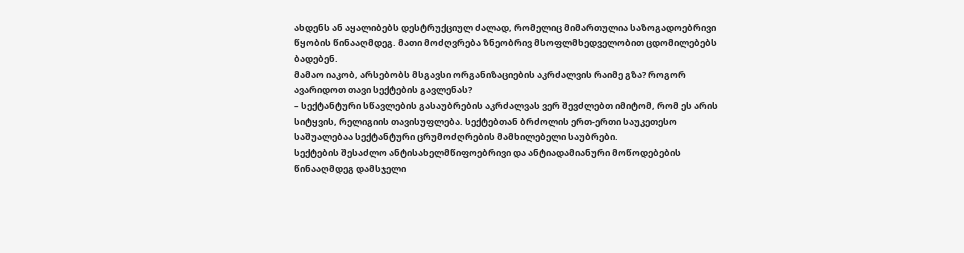ახდენს ან აყალიბებს დესტრუქციულ ძალად, რომელიც მიმართულია საზოგადოებრივი წყობის წინააღმდეგ. მათი მოძღვრება ზნეობრივ მსოფლმხედველობით ცდომილებებს ბადებენ.
მამაო იაკობ, არსებობს მსგავსი ორგანიზაციების აკრძალვის რაიმე გზა? როგორ ავარიდოთ თავი სექტების გავლენას?
– სექტანტური სწავლების გასაუბრების აკრძალვას ვერ შევძლებთ იმიტომ, რომ ეს არის სიტყვის, რელიგიის თავისუფლება. სექტებთან ბრძოლის ერთ-ერთი საუკეთესო საშუალებაა სექტანტური ცრუმოძღრების მამხილებელი საუბრები.
სექტების შესაძლო ანტისახელმწიფოებრივი და ანტიადამიანური მოწოდებების წინააღმდეგ დამსჯელი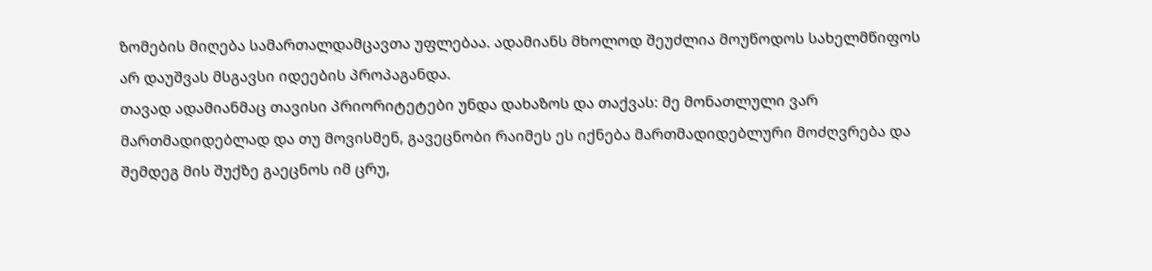ზომების მიღება სამართალდამცავთა უფლებაა. ადამიანს მხოლოდ შეუძლია მოუწოდოს სახელმწიფოს არ დაუშვას მსგავსი იდეების პროპაგანდა.
თავად ადამიანმაც თავისი პრიორიტეტები უნდა დახაზოს და თაქვას: მე მონათლული ვარ მართმადიდებლად და თუ მოვისმენ, გავეცნობი რაიმეს ეს იქნება მართმადიდებლური მოძღვრება და შემდეგ მის შუქზე გაეცნოს იმ ცრუ,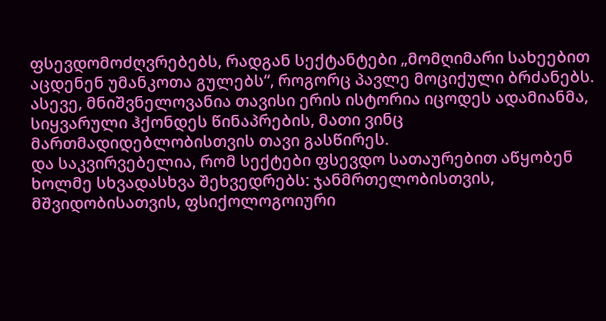ფსევდომოძღვრებებს, რადგან სექტანტები „მომღიმარი სახეებით აცდენენ უმანკოთა გულებს“, როგორც პავლე მოციქული ბრძანებს.
ასევე, მნიშვნელოვანია თავისი ერის ისტორია იცოდეს ადამიანმა, სიყვარული ჰქონდეს წინაპრების, მათი ვინც მართმადიდებლობისთვის თავი გასწირეს.
და საკვირვებელია, რომ სექტები ფსევდო სათაურებით აწყობენ ხოლმე სხვადასხვა შეხვედრებს: ჯანმრთელობისთვის, მშვიდობისათვის, ფსიქოლოგოიური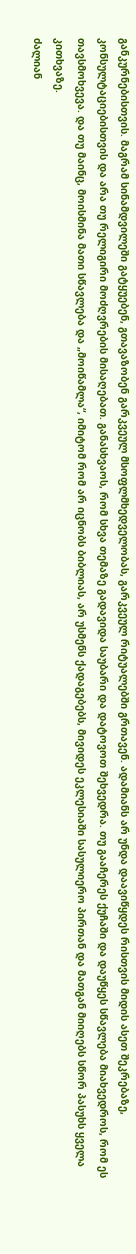განკურნებისთვის. მაგრამ სინამდვილეში გატყუებენ, გთავაზობენ გარკვეულ მსოფლმხედველობას, გარკვეულ რიტუალებში გრთავენ. ადამიანს არ უნდა დაავიწყდეს რისთვის მიდის ასეთ შეკრებაზე, კონსულტაციებისთვის და არა თუ რელიგირი მოძღვრების მისაღებათ. განასხვაოს, რომ სხვა თემაზე გადავიდა საუბარი და დატოვოთ შეხვედრა. თუ გააჩერეს ქუჩაში და დაუწყეს სწავლება მიახვედროს, რომ ეს თავსმოხვევა. და თუ მაინც, მოისმინა მათი სწავლება და „მოიწამლა“, იმიტომ რომ არ იცნობს ბიბლიას, არ უსმენს ქადაგებებს, მივიდეს ეკლესიაში სასულიერო პირთან და მათგან მიიღებს სწორ პასუხს ყველა კითხვაზე.
ძალიან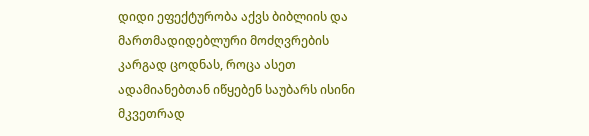დიდი ეფექტურობა აქვს ბიბლიის და მართმადიდებლური მოძღვრების კარგად ცოდნას, როცა ასეთ ადამიანებთან იწყებენ საუბარს ისინი მკვეთრად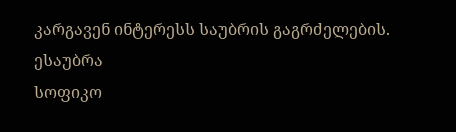კარგავენ ინტერესს საუბრის გაგრძელების.
ესაუბრა
სოფიკო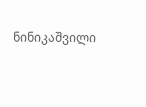ნინიკაშვილი